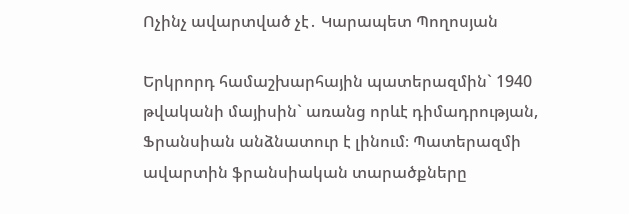Ոչինչ ավարտված չէ․ Կարապետ Պողոսյան

Երկրորդ համաշխարհային պատերազմին` 1940 թվականի մայիսին` առանց որևէ դիմադրության, Ֆրանսիան անձնատուր է լինում։ Պատերազմի ավարտին ֆրանսիական տարածքները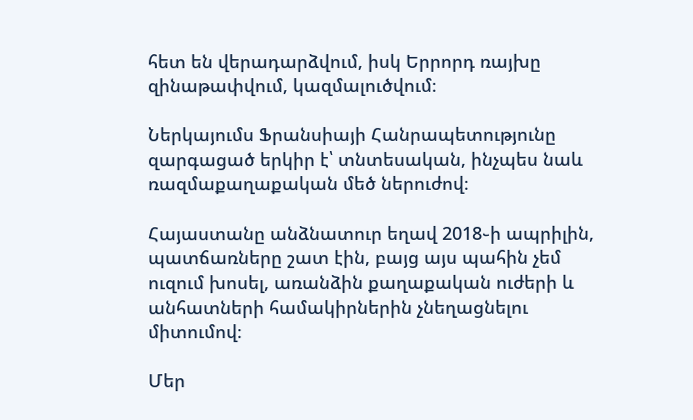հետ են վերադարձվում, իսկ Երրորդ ռայխը զինաթափվում, կազմալուծվում։

Ներկայումս Ֆրանսիայի Հանրապետությունը զարգացած երկիր է՝ տնտեսական, ինչպես նաև ռազմաքաղաքական մեծ ներուժով։

Հայաստանը անձնատուր եղավ 2018֊ի ապրիլին, պատճառները շատ էին, բայց այս պահին չեմ ուզում խոսել, առանձին քաղաքական ուժերի և անհատների համակիրներին չնեղացնելու միտումով։

Մեր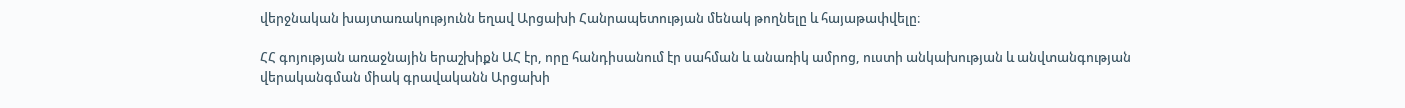վերջնական խայտառակությունն եղավ Արցախի Հանրապետության մենակ թողնելը և հայաթափվելը։

ՀՀ գոյության առաջնային երաշխիքն ԱՀ էր, որը հանդիսանում էր սահման և անառիկ ամրոց, ուստի անկախության և անվտանգության վերականգման միակ գրավականն Արցախի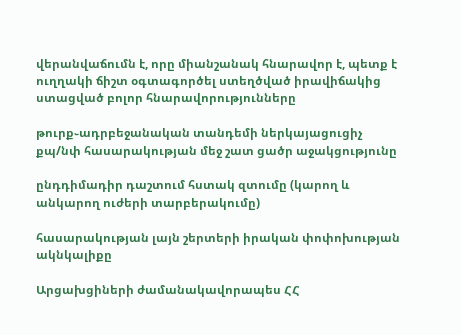վերանվաճումն է, որը միանշանակ հնարավոր է, պետք է ուղղակի ճիշտ օգտագործել ստեղծված իրավիճակից ստացված բոլոր հնարավորությունները

թուրք֊ադրբեջանական տանդեմի ներկայացուցիչ քպ/նփ հասարակության մեջ շատ ցածր աջակցությունը

ընդդիմադիր դաշտում հստակ զտումը (կարող և անկարող ուժերի տարբերակումը)

հասարակության լայն շերտերի իրական փոփոխության ակնկալիքը

Արցախցիների ժամանակավորապես ՀՀ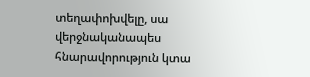տեղափոխվելը, սա վերջնականապես հնարավորություն կտա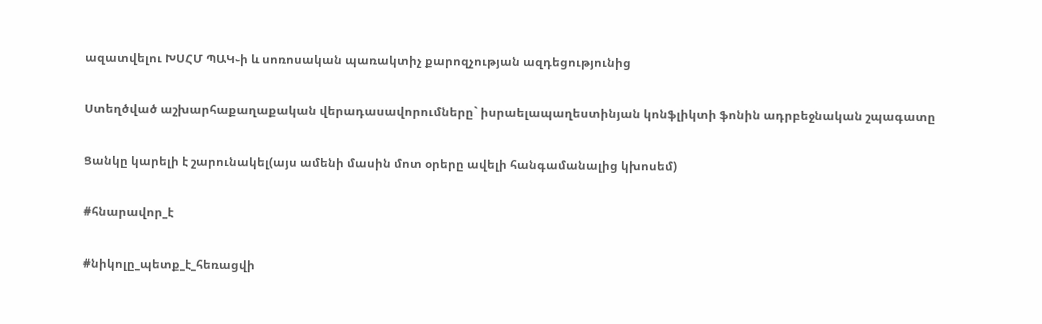ազատվելու ԽՍՀՄ ՊԱԿ֊ի և սոռոսական պառակտիչ քարոզչության ազդեցությունից

Ստեղծված աշխարհաքաղաքական վերադասավորումները` իսրաելապաղեստինյան կոնֆլիկտի ֆոնին ադրբեջնական շպագատը

Ցանկը կարելի է շարունակել(այս ամենի մասին մոտ օրերը ավելի հանգամանալից կխոսեմ)

#հնարավոր_է

#նիկոլը_պետք_է_հեռացվի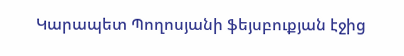Կարապետ Պողոսյանի ֆեյսբուքյան էջից